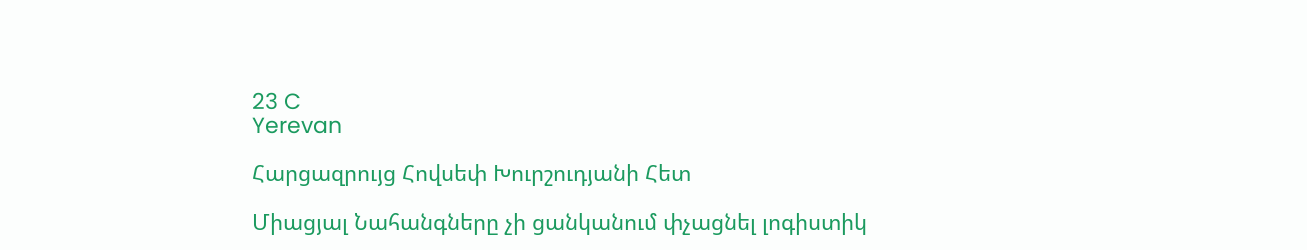23 C
Yerevan

Հարցազրույց Հովսեփ Խուրշուդյանի Հետ

Միացյալ Նահանգները չի ցանկանում փչացնել լոգիստիկ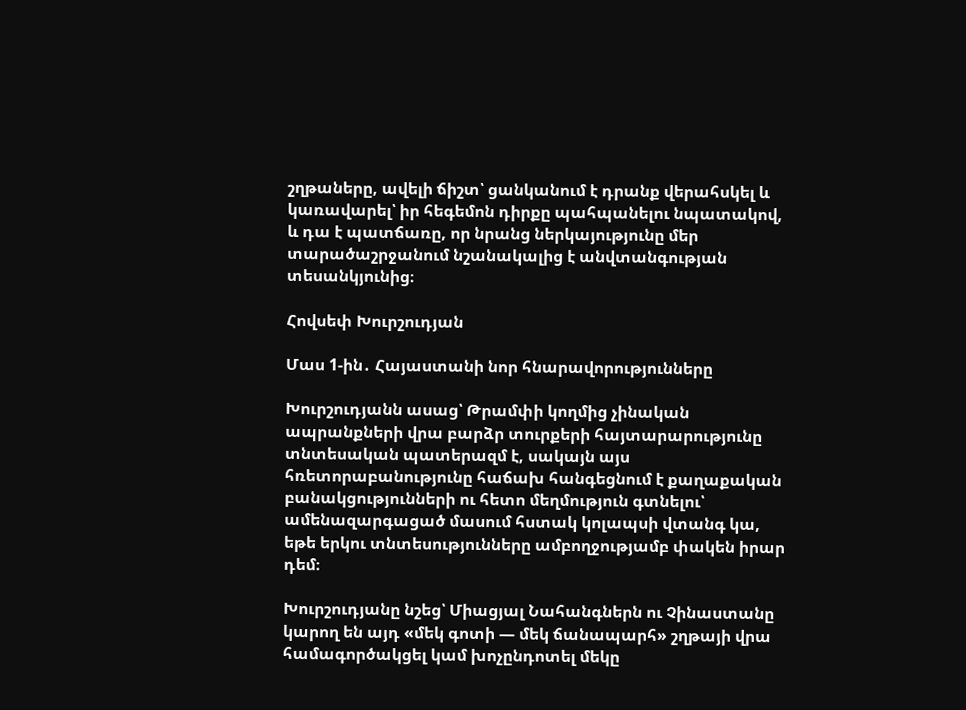շղթաները, ավելի ճիշտ՝ ցանկանում է դրանք վերահսկել և կառավարել՝ իր հեգեմոն դիրքը պահպանելու նպատակով, և դա է պատճառը, որ նրանց ներկայությունը մեր տարածաշրջանում նշանակալից է անվտանգության տեսանկյունից։

Հովսեփ Խուրշուդյան

Մաս 1‑ին․ Հայաստանի նոր հնարավորությունները

Խուրշուդյանն ասաց՝ Թրամփի կողմից չինական ապրանքների վրա բարձր տուրքերի հայտարարությունը տնտեսական պատերազմ է, սակայն այս հռետորաբանությունը հաճախ հանգեցնում է քաղաքական բանակցությունների ու հետո մեղմություն գտնելու՝ ամենազարգացած մասում հստակ կոլապսի վտանգ կա, եթե երկու տնտեսությունները ամբողջությամբ փակեն իրար դեմ։

Խուրշուդյանը նշեց՝ Միացյալ Նահանգներն ու Չինաստանը կարող են այդ «մեկ գոտի — մեկ ճանապարհ» շղթայի վրա համագործակցել կամ խոչընդոտել մեկը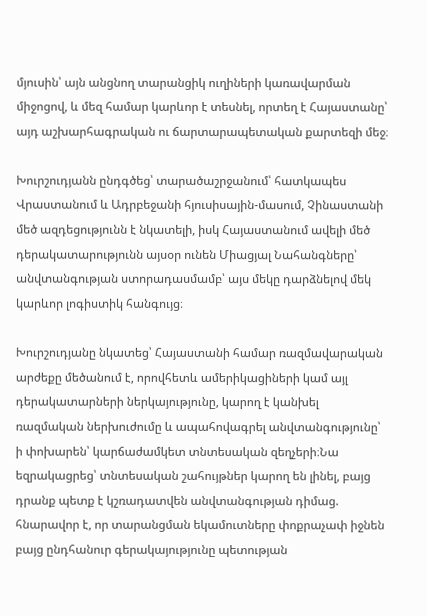մյուսին՝ այն անցնող տարանցիկ ուղիների կառավարման միջոցով, և մեզ համար կարևոր է տեսնել, որտեղ է Հայաստանը՝ այդ աշխարհագրական ու ճարտարապետական քարտեզի մեջ։

Խուրշուդյանն ընդգծեց՝ տարածաշրջանում՝ հատկապես Վրաստանում և Ադրբեջանի հյուսիսային-մասում, Չինաստանի մեծ ազդեցությունն է նկատելի, իսկ Հայաստանում ավելի մեծ դերակատարությունն այսօր ունեն Միացյալ Նահանգները՝ անվտանգության ստորադասմամբ՝ այս մեկը դարձնելով մեկ կարևոր լոգիստիկ հանգույց։

Խուրշուդյանը նկատեց՝ Հայաստանի համար ռազմավարական արժեքը մեծանում է, որովհետև ամերիկացիների կամ այլ դերակատարների ներկայությունը, կարող է կանխել ռազմական ներխուժումը և ապահովագրել անվտանգությունը՝ ի փոխարեն՝ կարճաժամկետ տնտեսական զեղչերի։Նա եզրակացրեց՝ տնտեսական շահույթներ կարող են լինել, բայց դրանք պետք է կշռադատվեն անվտանգության դիմաց. հնարավոր է, որ տարանցման եկամուտները փոքրաչափ իջնեն բայց ընդհանուր գերակայությունը պետության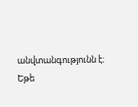անվտանգությունն է։ Եթե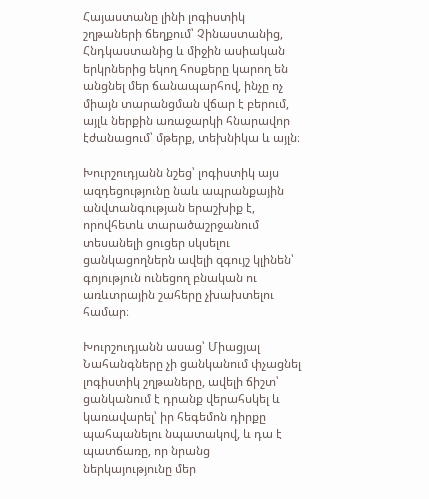Հայաստանը լինի լոգիստիկ շղթաների ճեղքում՝ Չինաստանից, Հնդկաստանից և միջին ասիական երկրներից եկող հոսքերը կարող են անցնել մեր ճանապարհով, ինչը ոչ միայն տարանցման վճար է բերում, այլև ներքին առաջարկի հնարավոր էժանացում՝ մթերք, տեխնիկա և այլն։

Խուրշուդյանն նշեց՝ լոգիստիկ այս ազդեցությունը նաև ապրանքային անվտանգության երաշխիք է, որովհետև տարածաշրջանում տեսանելի ցուցեր սկսելու ցանկացողներն ավելի զգույշ կլինեն՝ գոյություն ունեցող բնական ու առևտրային շահերը չխախտելու համար։

Խուրշուդյանն ասաց՝ Միացյալ Նահանգները չի ցանկանում փչացնել լոգիստիկ շղթաները, ավելի ճիշտ՝ ցանկանում է դրանք վերահսկել և կառավարել՝ իր հեգեմոն դիրքը պահպանելու նպատակով, և դա է պատճառը, որ նրանց ներկայությունը մեր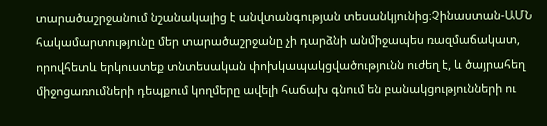տարածաշրջանում նշանակալից է անվտանգության տեսանկյունից։Չինաստան-ԱՄՆ հակամարտությունը մեր տարածաշրջանը չի դարձնի անմիջապես ռազմաճակատ, որովհետև երկուստեք տնտեսական փոխկապակցվածությունն ուժեղ է, և ծայրահեղ միջոցառումների դեպքում կողմերը ավելի հաճախ գնում են բանակցությունների ու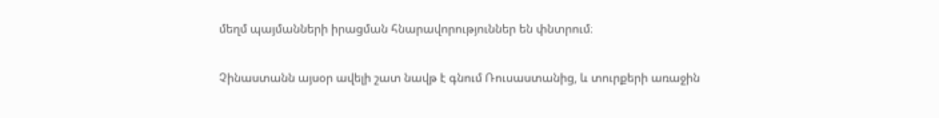մեղմ պայմանների իրացման հնարավորություններ են փնտրում։

Չինաստանն այսօր ավելի շատ նավթ է գնում Ռուսաստանից, և տուրքերի առաջին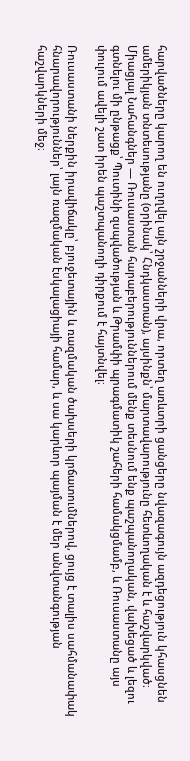հարվածները կարող են ուղղվել այն շրջանների վրա, որտեղ առևտրի ցանցերը նվազագույն ազդեցություն կհասցնեն ամերիկյան տնտեսությանը (օրինակ՝ Հնդկաստան), այսինքն՝ մարտավարությունը հետևողական է և հաշվարկված։ Միացյալ Նահանգներ — Ռուսաստան հարաբերություններում մենք տեսնում ենք պաշպանողական, վախեցած և լեզու գտնելու մի ընթացք՝ Պուտինի զսպվածության և Թրամփի պրագմատիկ շահերի համակցմամբ, և Ռուսաստանը այս փուլում ավելի շատ իրեն պաշտպանողի դիրքում է հայտնվել։

Ռուսաստանի ներքին իրավիճակը՝ բյուջետային և ռազմական ծախսերի կրճատումներով, ցույց է տալիս սահմանափակ հնարավորություններ՝ լայն ռազմական էսկալացիայի համար, և սա կարևոր պայման է մեր անվտանգության հաշվարկների մեջ։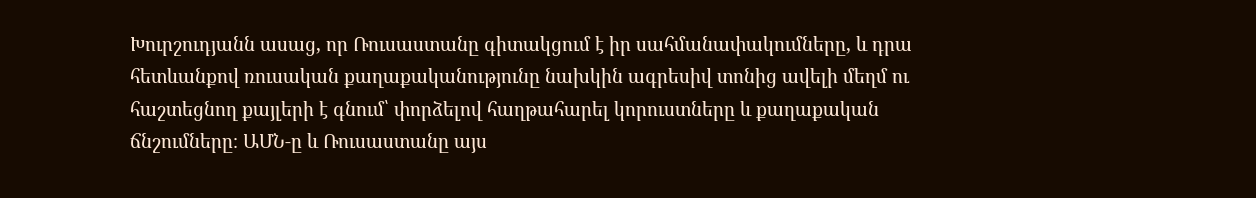Խուրշուդյանն ասաց, որ Ռուսաստանը գիտակցում է իր սահմանափակումները, և դրա հետևանքով ռուսական քաղաքականությունը նախկին ագրեսիվ տոնից ավելի մեղմ ու հաշտեցնող քայլերի է գնում՝ փորձելով հաղթահարել կորուստները և քաղաքական ճնշումները։ ԱՄՆ‑ը և Ռուսաստանը այս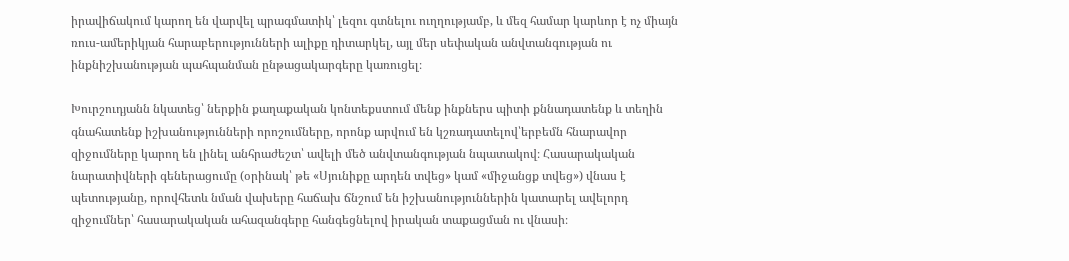իրավիճակում կարող են վարվել պրագմատիկ՝ լեզու գտնելու ուղղությամբ, և մեզ համար կարևոր է ոչ միայն ռուս-ամերիկյան հարաբերությունների ալիքը դիտարկել, այլ մեր սեփական անվտանգության ու ինքնիշխանության պահպանման ընթացակարգերը կառուցել։

Խուրշուդյանն նկատեց՝ ներքին քաղաքական կոնտեքստում մենք ինքներս պիտի քննադատենք և տեղին գնահատենք իշխանությունների որոշումները, որոնք արվում են կշռադատելով՝երբեմն հնարավոր զիջումները կարող են լինել անհրաժեշտ՝ ավելի մեծ անվտանգության նպատակով։ Հասարակական նարատիվների գեներացումը (օրինակ՝ թե «Սյունիքը արդեն տվեց» կամ «միջանցք տվեց») վնաս է պետությանը, որովհետև նման վախերը հաճախ ճնշում են իշխանություններին կատարել ավելորդ զիջումներ՝ հասարակական ահազանգերը հանգեցնելով իրական տաքացման ու վնասի։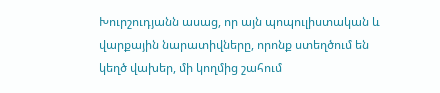Խուրշուդյանն ասաց, որ այն պոպուլիստական և վարքային նարատիվները, որոնք ստեղծում են կեղծ վախեր, մի կողմից շահում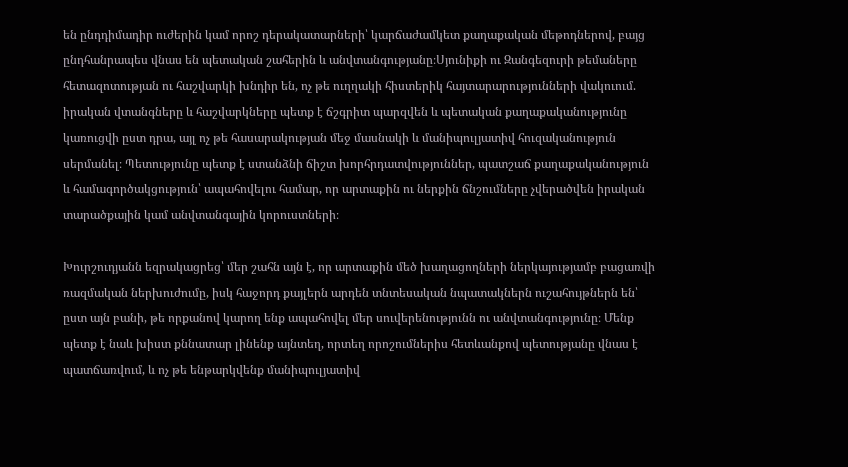են ընդդիմադիր ուժերին կամ որոշ դերակատարների՝ կարճաժամկետ քաղաքական մեթոդներով, բայց ընդհանրապես վնաս են պետական շահերին և անվտանգությանը։Սյունիքի ու Զանգեզուրի թեմաները հետազոտության ու հաշվարկի խնդիր են, ոչ թե ուղղակի հիստերիկ հայտարարությունների վակուում. իրական վտանգները և հաշվարկները պետք է ճշգրիտ պարզվեն և պետական քաղաքականությունը կառուցվի ըստ դրա, այլ ոչ թե հասարակության մեջ մասնակի և մանիպուլյատիվ հուզականություն սերմանել։ Պետությունը պետք է ստանձնի ճիշտ խորհրդատվություններ, պատշաճ քաղաքականություն և համագործակցություն՝ ապահովելու համար, որ արտաքին ու ներքին ճնշումները չվերածվեն իրական տարածքային կամ անվտանգային կորուստների։

Խուրշուդյանն եզրակացրեց՝ մեր շահն այն է, որ արտաքին մեծ խաղացողների ներկայությամբ բացառվի ռազմական ներխուժումը, իսկ հաջորդ քայլերն արդեն տնտեսական նպատակներն ուշահույթներն են՝ ըստ այն բանի, թե որքանով կարող ենք ապահովել մեր սուվերենությունն ու անվտանգությունը։ Մենք պետք է նաև խիստ քննատար լինենք այնտեղ, որտեղ որոշումներիս հետևանքով պետությանը վնաս է պատճառվում, և ոչ թե ենթարկվենք մանիպուլյատիվ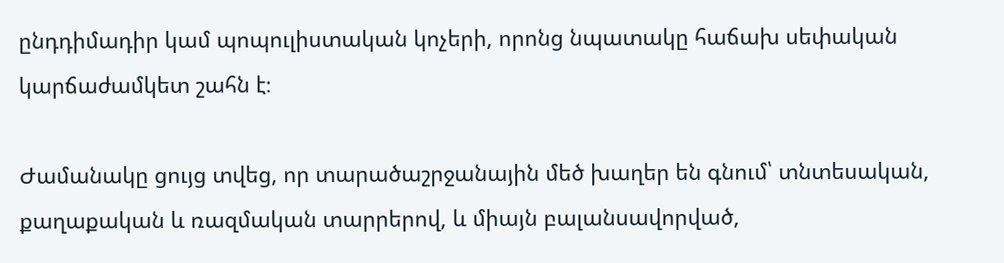ընդդիմադիր կամ պոպուլիստական կոչերի, որոնց նպատակը հաճախ սեփական կարճաժամկետ շահն է։

Ժամանակը ցույց տվեց, որ տարածաշրջանային մեծ խաղեր են գնում՝ տնտեսական, քաղաքական և ռազմական տարրերով, և միայն բալանսավորված,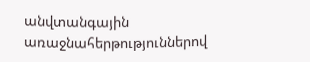անվտանգային առաջնահերթություններով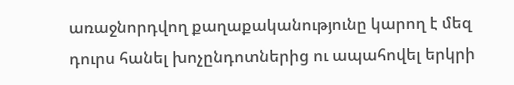առաջնորդվող քաղաքականությունը կարող է մեզ դուրս հանել խոչընդոտներից ու ապահովել երկրի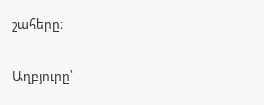շահերը։

Աղբյուրը՝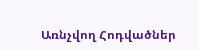Առնչվող Հոդվածներ